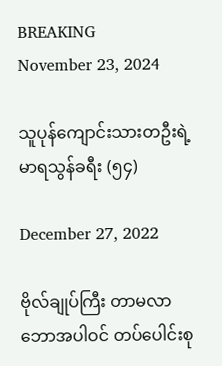BREAKING
November 23, 2024

သူပုန်ကျောင်းသားတဦးရဲ့ မာရသွန်ခရီး (၅၄)

December 27, 2022

ဗိုလ်ချုပ်ကြီး တာမလာဘောအပါဝင် တပ်ပေါင်းစု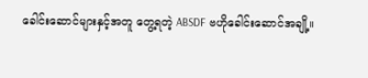ခေါင်းဆောင်များနှင့်အတူ တွေ့ရတဲ့ ABSDF ဗဟိုခေါင်းဆောင်အချို့။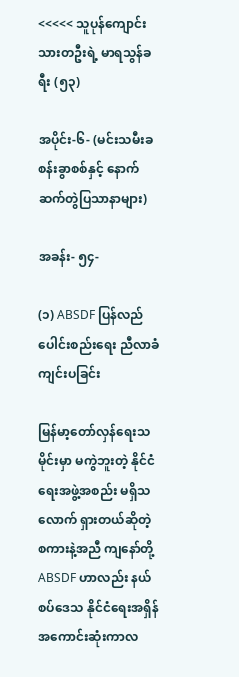<<<<< သူပုန်ကျောင်းသားတဦးရဲ့ မာရသွန်ခရီး (၅၃)

အပိုင်း-၆- (မင်းသမီးခစန်းခွာစစ်နှင့် နောက်ဆက်တွဲပြသာနာများ)

အခန်း- ၅၄-

(၁) ABSDF ပြန်လည်ပေါင်းစည်းရေး ညီလာခံကျင်းပခြင်း

မြန်မာ့တော်လှန်ရေးသမိုင်းမှာ မကွဲဘူးတဲ့ နိုင်ငံရေးအဖွဲ့အစည်း မရှိသလောက် ရှားတယ်ဆိုတဲ့ စကားနဲ့အညီ ကျနော်တို့ ABSDF ဟာလည်း နယ်စပ်ဒေသ နိုင်ငံရေးအရှိန် အကောင်းဆုံးကာလ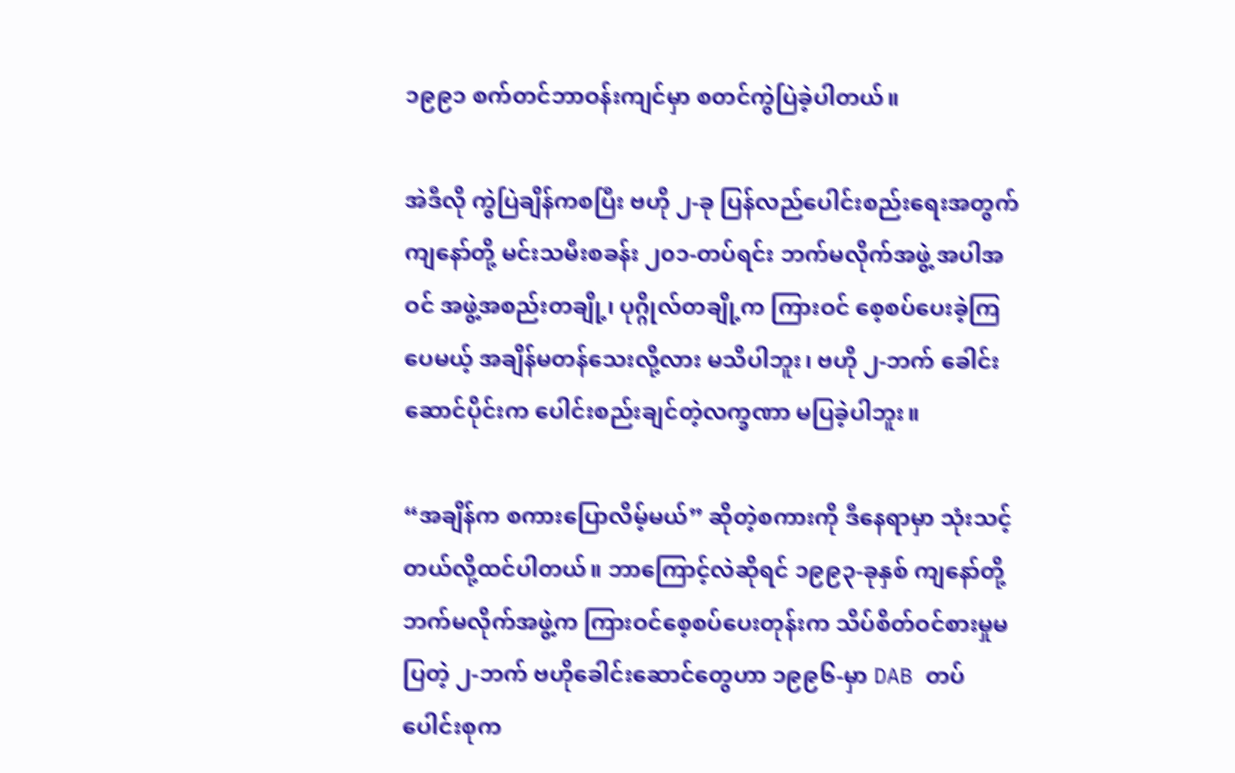၁၉၉၁ စက်တင်ဘာဝန်းကျင်မှာ စတင်ကွဲပြဲခဲ့ပါတယ်။

အဲဒီလို ကွဲပြဲချိန်ကစပြီး ဗဟို ၂-ခု ပြန်လည်ပေါင်းစည်းရေးအတွက် ကျနော်တို့ မင်းသမီးစခန်း ၂၀၁-တပ်ရင်း ဘက်မလိုက်အဖွဲ့ အပါအဝင် အဖွဲ့အစည်းတချို့၊ ပုဂ္ဂိုလ်တချို့က ကြားဝင် စေ့စပ်ပေးခဲ့ကြပေမယ့် အချိန်မတန်သေးလို့လား မသိပါဘူး၊ ဗဟို ၂-ဘက် ခေါင်းဆောင်ပိုင်းက ပေါင်းစည်းချင်တဲ့လက္ခဏာ မပြခဲ့ပါဘူး။

“အချိန်က စကားပြောလိမ့်မယ်” ဆိုတဲ့စကားကို ဒီနေရာမှာ သုံးသင့်တယ်လို့ထင်ပါတယ်။ ဘာကြောင့်လဲဆိုရင် ၁၉၉၃-ခုနှစ် ကျနော်တို့ ဘက်မလိုက်အဖွဲ့က ကြားဝင်စေ့စပ်ပေးတုန်းက သိပ်စိတ်ဝင်စားမှုမပြတဲ့ ၂-ဘက် ဗဟိုခေါင်းဆောင်တွေဟာ ၁၉၉၆-မှာ DAB တပ်ပေါင်းစုက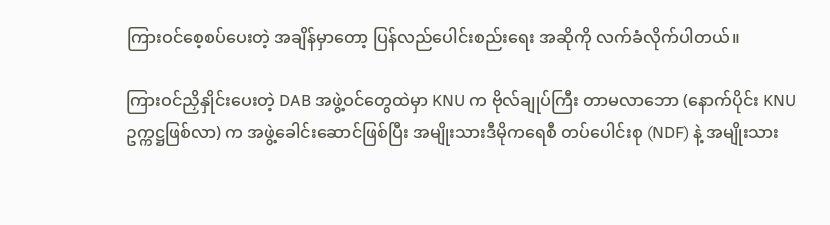ကြားဝင်စေ့စပ်ပေးတဲ့ အချိန်မှာတော့ ပြန်လည်ပေါင်းစည်းရေး အဆိုကို လက်ခံလိုက်ပါတယ်။

ကြားဝင်ညှိနှိုင်းပေးတဲ့ DAB အဖွဲ့ဝင်တွေထဲမှာ KNU က ဗိုလ်ချုပ်ကြီး တာမလာဘော (နောက်ပိုင်း KNU ဥက္ကဋ္ဌဖြစ်လာ) က အဖွဲ့ခေါင်းဆောင်ဖြစ်ပြီး အမျိုးသားဒီမိုကရေစီ တပ်ပေါင်းစု (NDF) နဲ့ အမျိုးသား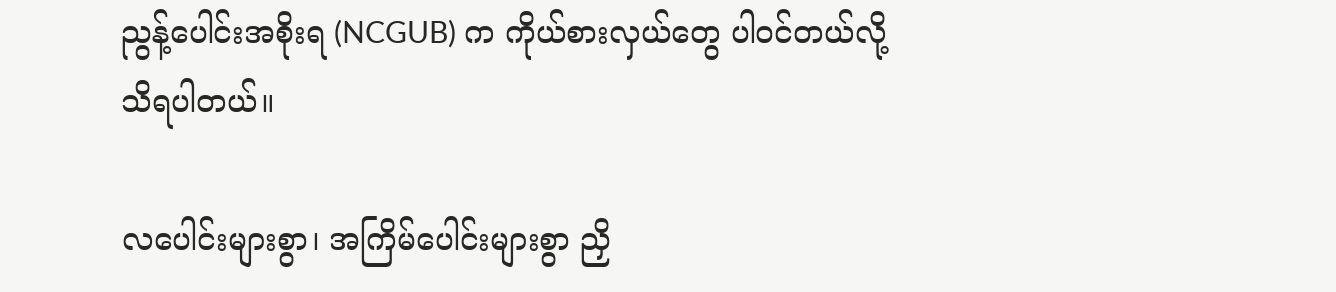ညွန့်ပေါင်းအစိုးရ (NCGUB) က ကိုယ်စားလှယ်တွေ ပါဝင်တယ်လို့ သိရပါတယ်။

လပေါင်းများစွာ၊ အကြိမ်ပေါင်းများစွာ ညှိ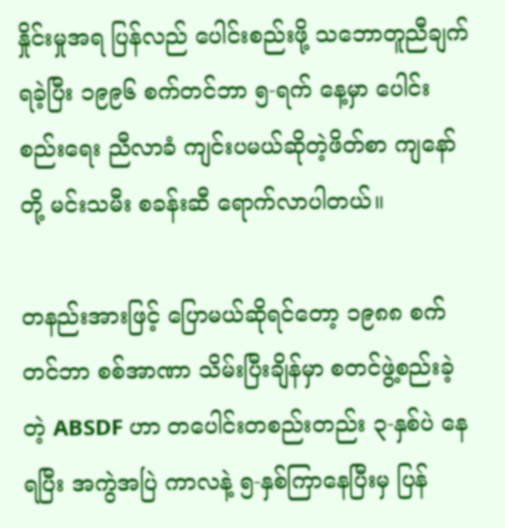နှိုင်းမှုအရ ပြန်လည် ပေါင်းစည်းဖို့ သဘောတူညီချက်ရခဲ့ပြီး ၁၉၉၆ စက်တင်ဘာ ၅-ရက် နေ့မှာ ပေါင်းစည်းရေး ညီလာခံ ကျင်းပမယ်ဆိုတဲ့ဖိတ်စာ ကျနော်တို့ မင်းသမီး စခန်းဆီ ရောက်လာပါတယ်။

တနည်းအားဖြင့် ပြောမယ်ဆိုရင်တော့ ၁၉၈၈ စက်တင်ဘာ စစ်အာဏာ သိမ်းပြီးချိန်မှာ စတင်ဖွဲ့စည်းခဲ့တဲ့ ABSDF ဟာ တပေါင်းတစည်းတည်း ၃-နှစ်ပဲ နေရပြီး အကွဲအပြဲ ကာလနဲ့ ၅-နှစ်ကြာနေပြီးမှ ပြန်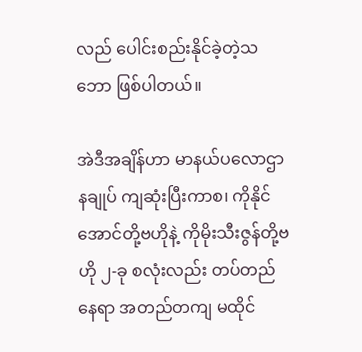လည် ပေါင်းစည်းနိုင်ခဲ့တဲ့သဘော ဖြစ်ပါတယ်။

အဲဒီအချိန်ဟာ မာနယ်ပလောဌာနချုပ် ကျဆုံးပြီးကာစ၊ ကိုနိုင်အောင်တို့ဗဟိုနဲ့ ကိုမိုးသီးဇွန်တို့ဗဟို ၂-ခု စလုံးလည်း တပ်တည်နေရာ အတည်တကျ မထိုင်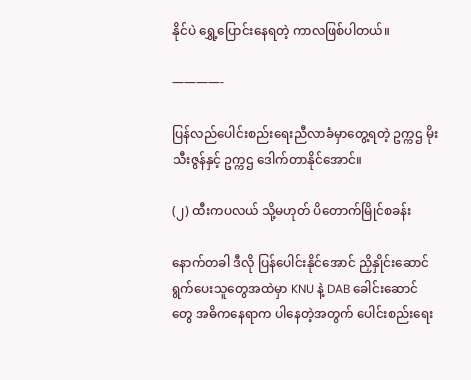နိုင်ပဲ ရွှေ့ပြောင်းနေရတဲ့ ကာလဖြစ်ပါတယ်။

————-

ပြန်လည်ပေါင်းစည်းရေးညီလာခံမှာတွေ့ရတဲ့ ဥက္ကဌ မိုးသီးဇွန်နှင့် ဥက္ကဌ ဒေါက်တာနိုင်အောင်။

(၂) ထီးကပလယ် သို့မဟုတ် ပိတောက်မြိုင်စခန်း

နောက်တခါ ဒီလို ပြန်ပေါင်းနိုင်အောင် ညှိနှိုင်းဆောင်ရွက်ပေးသူတွေအထဲမှာ KNU နဲ့ DAB ခေါင်းဆောင်တွေ အဓိကနေရာက ပါနေတဲ့အတွက် ပေါင်းစည်းရေး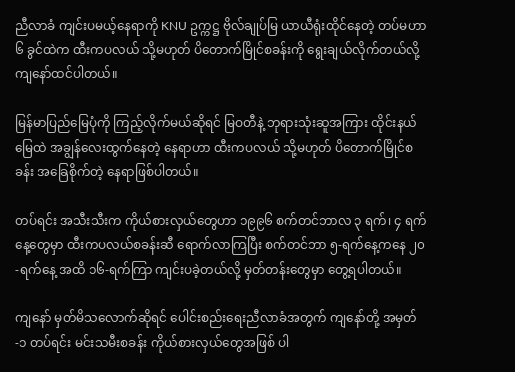ညီလာခံ ကျင်းပမယ့်နေရာကို KNU ဥက္ကဋ္ဌ ဗိုလ်ချုပ်မြ ယာယီရုံးထိုင်နေတဲ့ တပ်မဟာ ၆ ခွင်ထဲက ထီးကပလယ် သို့မဟုတ် ပိတောက်မြိုင်စခန်းကို ရွေးချယ်လိုက်တယ်လို့ ကျနော်ထင်ပါတယ်။

မြန်မာပြည်မြေပုံကို ကြည့်လိုက်မယ်ဆိုရင် မြဝတီနဲ့ ဘုရားသုံးဆူအကြား ထိုင်းနယ်မြေထဲ အချွန်လေးထွက်နေတဲ့ နေရာဟာ ထီးကပလယ် သို့မဟုတ် ပိတောက်မြိုင်စခန်း အခြေစိုက်တဲ့ နေရာဖြစ်ပါတယ်။

တပ်ရင်း အသီးသီးက ကိုယ်စားလှယ်တွေဟာ ၁၉၉၆ စက်တင်ဘာလ ၃ ရက်၊ ၄ ရက်နေ့တွေမှာ ထီးကပလယ်စခန်းဆီ ရောက်လာကြပြီး စက်တင်ဘာ ၅-ရက်နေ့ကနေ ၂၀-ရက်နေ့ အထိ ၁၆-ရက်ကြာ ကျင်းပခဲ့တယ်လို့ မှတ်တန်းတွေမှာ တွေ့ရပါတယ်။

ကျနော် မှတ်မိသလောက်ဆိုရင် ပေါင်းစည်းရေးညီလာခံအတွက် ကျနော်တို့ အမှတ်-၁ တပ်ရင်း မင်းသမီးစခန်း ကိုယ်စားလှယ်တွေအဖြစ် ပါ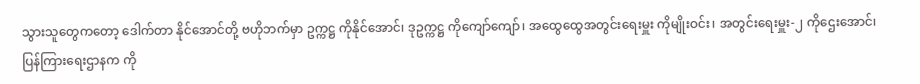သွားသူတွေကတော့ ဒေါက်တာ နိုင်အောင်တို့ ဗဟိုဘက်မှာ ဥက္ကဋ္ဌ ကိုနိုင်အောင်၊ ဒုဥက္ကဋ္ဌ ကိုကျော်ကျော်၊ အထွေထွေအတွင်းရေးမှူး ကိုမျိုးဝင်း၊ အတွင်းရေးမှူး-၂ ကိုဌေးအောင်၊ ပြန်ကြားရေးဌာနက ကို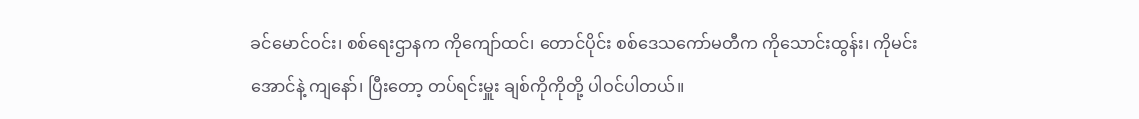ခင်မောင်ဝင်း၊ စစ်ရေးဌာနက ကိုကျော်ထင်၊ တောင်ပိုင်း စစ်ဒေသကော်မတီက ကိုသောင်းထွန်း၊ ကိုမင်းအောင်နဲ့ ကျနော်၊ ပြီးတော့ တပ်ရင်းမှူး ချစ်ကိုကိုတို့ ပါဝင်ပါတယ်။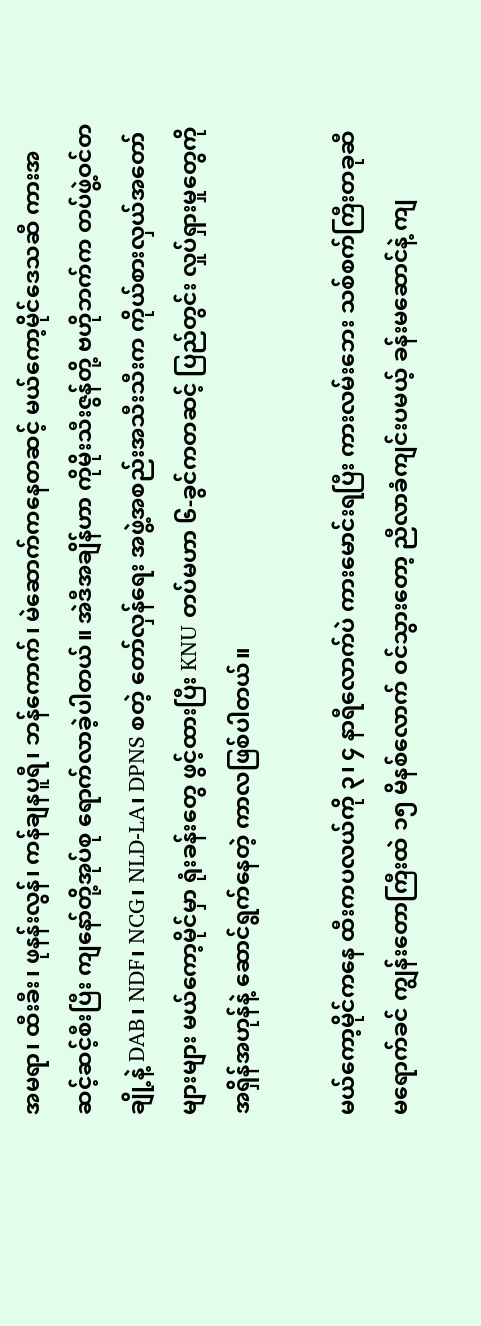အမရာ၊ ထီးခီး၊ ဖုနန်းလွန်၊ ကန်ချနပူရီ၊ ဘန်ကောက်၊ မဲဆောက်ကနေတဆင့် မယ်ကော့မိုင်ဒေသဆီ ကားအဆင့်ဆင့်စီးပြီး ကျနော်တို့အုပ်စု ရောက်လာခဲ့ပါတယ်။ အဲဒီအချိန်ဟာ ကိုမိုးသီးဇွန်တို့ ဗဟိုဘက်က တပ်ဖွဲ့ဝင်တချို့နဲ့ DAB၊ NDF၊ NCG၊ NLD-LA၊ DPNS စတဲ့ တော်လှန်ရေး အဖွဲ့အစည်းအသီးသီးက ကိုယ်စားလှယ်အတော်များများ မယ်ကော့မိုင်မှာ ရုံးခန်းတွေ ဖွင့်ထားပြီး KNU တပ်မဟာ ၆-ခွင်ကတဆင့် ပြည်တွင်း လှုပ်ရှားမှုတွေကို အရှိန်အဟုန်နဲ့ ဆောင်ရွက်နေတဲ့ ကာလဖြစ်ပါတယ်။

မယ်ကော့မိုင်ကနေ ထီးကပလယ်ကို ၃၊ ၄ နာရီလောက်ပဲ ကားမောင်းရပြီး ကားလမ်းဘေး သစ်စက်ကြီးတခုဆီ မရောက်ခင် ကျွန်းတောကြီးထဲ ၁၅ မိနစ်လောက် ဝင်သွားတော့ ညီလာခံကျင်းပမယ့် ခန်းမဆောင်နဲ့ ကျ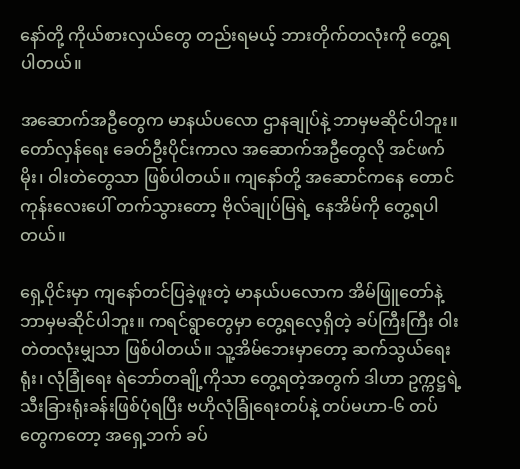နော်တို့ ကိုယ်စားလှယ်တွေ တည်းရမယ့် ဘားတိုက်တလုံးကို တွေ့ရပါတယ်။

အဆောက်အဦတွေက မာနယ်ပလော ဌာနချုပ်နဲ့ ဘာမှမဆိုင်ပါဘူး။ တော်လှန်ရေး ခေတ်ဦးပိုင်းကာလ အဆောက်အဦတွေလို အင်ဖက်မိုး၊ ဝါးတဲတွေသာ ဖြစ်ပါတယ်။ ကျနော်တို့ အဆောင်ကနေ တောင်ကုန်းလေးပေါ် တက်သွားတော့ ဗိုလ်ချုပ်မြရဲ့ နေအိမ်ကို တွေ့ရပါတယ်။

ရှေ့ပိုင်းမှာ ကျနော်တင်ပြခဲ့ဖူးတဲ့ မာနယ်ပလောက အိမ်ဖြူတော်နဲ့ ဘာမှမဆိုင်ပါဘူး။ ကရင်ရွာတွေမှာ တွေ့ရလေ့ရှိတဲ့ ခပ်ကြီးကြီး ဝါးတဲတလုံးမျှသာ ဖြစ်ပါတယ်။ သူ့အိမ်ဘေးမှာတော့ ဆက်သွယ်ရေးရုံး၊ လုံခြုံရေး ရဲဘော်တချို့ကိုသာ တွေ့ရတဲ့အတွက် ဒါဟာ ဥက္ကဋ္ဌရဲ့ သီးခြားရုံးခန်းဖြစ်ပုံရပြီး ဗဟိုလုံခြုံရေးတပ်နဲ့ တပ်မဟာ-၆ တပ်တွေကတော့ အရှေ့ဘက် ခပ်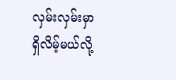လှမ်းလှမ်းမှာ ရှိလိမ့်မယ်လို့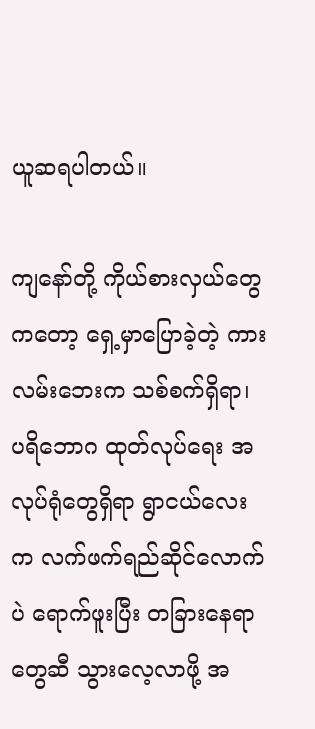ယူဆရပါတယ်။

ကျနော်တို့ ကိုယ်စားလှယ်တွေကတော့ ရှေ့မှာပြောခဲ့တဲ့ ကားလမ်းဘေးက သစ်စက်ရှိရာ၊ ပရိဘောဂ ထုတ်လုပ်ရေး အလုပ်ရုံတွေရှိရာ ရွာငယ်လေးက လက်ဖက်ရည်ဆိုင်လောက်ပဲ ရောက်ဖူးပြီး တခြားနေရာတွေဆီ သွားလေ့လာဖို့ အ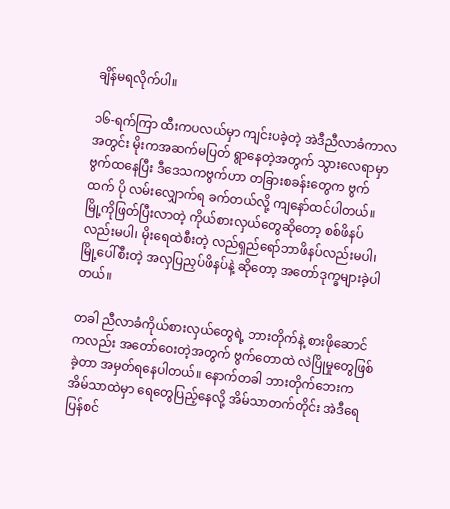ချိန်မရလိုက်ပါ။

၁၆-ရက်ကြာ ထီးကပလယ်မှာ ကျင်းပခဲ့တဲ့ အဲဒီညီလာခံကာလအတွင်း မိုးကအဆက်မပြတ် ရွာနေတဲ့အတွက် သွားလေရာမှာ ဗွက်ထနေပြီး ဒီဒေသကဗွက်ဟာ တခြားစခန်းတွေက ဗွက်ထက် ပို လမ်းလျှောက်ရ ခက်တယ်လို့ ကျနော်ထင်ပါတယ်။ မြို့ကိုဖြတ်ပြီးလာတဲ့ ကိုယ်စားလှယ်တွေဆိုတော့ စစ်ဖိနပ်လည်းမပါ၊ မိုးရေထဲစီးတဲ့ လည်ရှည်ရော်ဘာဖိနပ်လည်းမပါ၊ မြို့ပေါ်စီးတဲ့ အလှပြညှပ်ဖိနပ်နဲ့ ဆိုတော့ အတော်ဒုက္ခများခဲ့ပါတယ်။

တခါ ညီလာခံကိုယ်စားလှယ်တွေရဲ့ ဘားတိုက်နဲ့ စားဖိုဆောင်ကလည်း အတော်ဝေးတဲ့အတွက် ဗွက်တောထဲ လဲပြိုမှုတွေဖြစ်ခဲ့တာ အမှတ်ရနေပါတယ်။ နောက်တခါ ဘားတိုက်ဘေးက အိမ်သာထဲမှာ ရေတွေပြည့်နေလို့ အိမ်သာတက်တိုင်း အဲဒီရေ ပြန်စင်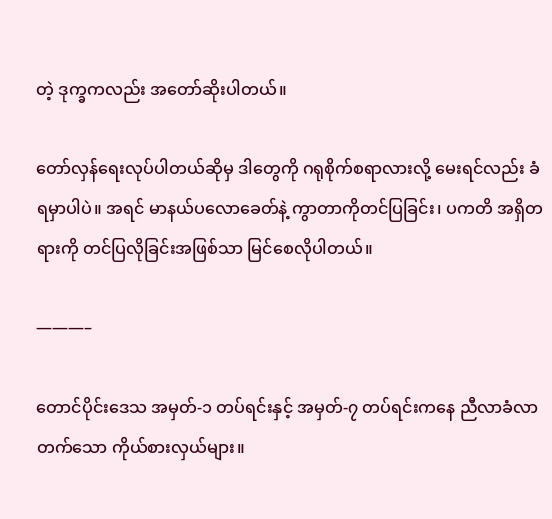တဲ့ ဒုက္ခကလည်း အတော်ဆိုးပါတယ်။

တော်လှန်ရေးလုပ်ပါတယ်ဆိုမှ ဒါတွေကို ဂရုစိုက်စရာလားလို့ မေးရင်လည်း ခံရမှာပါပဲ။ အရင် မာနယ်ပလောခေတ်နဲ့ ကွာတာကိုတင်ပြခြင်း၊ ပကတိ အရှိတရားကို တင်ပြလိုခြင်းအဖြစ်သာ မြင်စေလိုပါတယ်။

———–

တောင်ပိုင်းဒေသ အမှတ်-၁ တပ်ရင်းနှင့် အမှတ်-၇ တပ်ရင်းကနေ ညီလာခံလာတက်သော ကိုယ်စားလှယ်များ။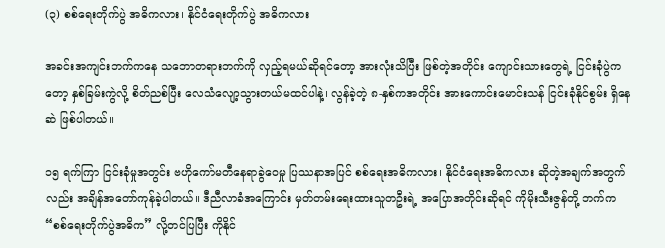(၃) စစ်ရေးတိုက်ပွဲ အဓိကလား၊ နိုင်ငံရေးတိုက်ပွဲ အဓိကလား

အခင်းအကျင်းဘက်ကနေ သဘောတရားဘက်ကို လှည့်ရမယ်ဆိုရင်တော့ အားလုံးသိပြီး ဖြစ်တဲ့အတိုင်း ကျောင်းသားတွေရဲ့ ငြင်းခုံပွဲကတော့ နှစ်ခြမ်းကွဲလို့ စိတ်ညစ်ပြီး လေသံလျော့သွားတယ်မထင်ပါနဲ့၊ လွန်ခဲ့တဲ့ ၈-နှစ်ကအတိုင်း အားကောင်းမောင်းသန် ငြင်းခုံနိုင်စွမ်း ရှိနေဆဲ ဖြစ်ပါတယ်။

၁၅ ရက်ကြာ ငြင်းခုံမှုအတွင်း ဗဟိုကော်မတီနေရာခွဲဝေမှု ပြဿနာအပြင် စစ်ရေးအဓိကလား၊ နိုင်ငံရေးအဓိကလား ဆိုတဲ့အချက်အတွက်လည်း အချိန်အတော်ကုန်ခဲ့ပါတယ်။ ဒီညီလာခံအကြောင်း မှတ်တမ်းရေးထားသူတဦးရဲ့ အပြောအတိုင်းဆိုရင် ကိုမိုးသီးဇွန်တို့ ဘက်က “စစ်ရေးတိုက်ပွဲအဓိက” လို့တင်ပြပြီး ကိုနိုင်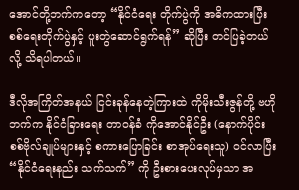အောင်တို့ဘက်ကတော့ “နိုင်ငံရေး တိုက်ပွဲကို အဓိကထားပြီး စစ်ရေးတိုက်ပွဲနှင့် ပူးတွဲဆောင်ရွက်ရန်” ဆိုပြီး တင်ပြခဲ့တယ်လို့ သိရပါတယ်။

ဒီလိုအကြိတ်အနယ် ငြင်းခုန်နေတဲ့ကြားထဲ ကိုမိုးသီးဇွန်တို့ ဗဟိုဘက်က နိုင်ငံခြားရေး တာဝန်ခံ ကိုအောင်နိုင်ဦး (နောက်ပိုင်း စစ်ဗိုလ်ချုပ်များနှင့် စကားပြောခြင်း စာအုပ်ရေးသူ) ဝင်လာပြီး “နိုင်ငံရေးနည်း သက်သက်” ကို ဦးစားပေးလုပ်မှသာ အ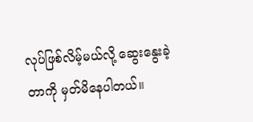လုပ်ဖြစ်လိမ့်မယ်လို့ ဆွေးနွေးခဲ့တာကို မှတ်မိနေပါတယ်။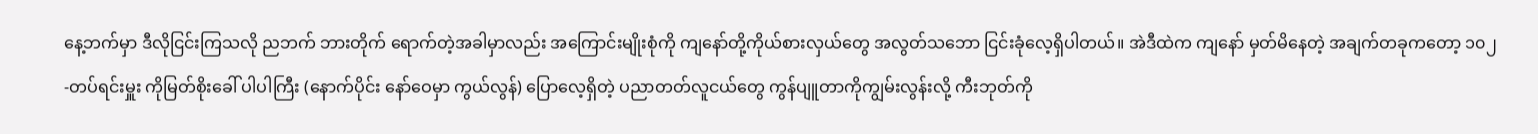နေ့ဘက်မှာ ဒီလိုငြင်းကြသလို ညဘက် ဘားတိုက် ရောက်တဲ့အခါမှာလည်း အကြောင်းမျိုးစုံကို ကျနော်တို့ကိုယ်စားလှယ်တွေ အလွတ်သဘော ငြင်းခုံလေ့ရှိပါတယ်။ အဲဒီထဲက ကျနော် မှတ်မိနေတဲ့ အချက်တခုကတော့ ၁၀၂-တပ်ရင်းမှူး ကိုမြတ်စိုးခေါ် ပါပါကြီး (နောက်ပိုင်း နော်ဝေမှာ ကွယ်လွန်) ပြောလေ့ရှိတဲ့ ပညာတတ်လူငယ်တွေ ကွန်ပျူတာကိုကျွမ်းလွန်းလို့ ကီးဘုတ်ကို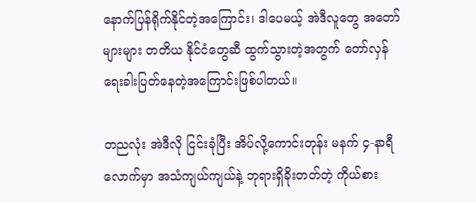နောက်ပြန်ရိုက်နိုင်တဲ့အကြောင်း၊ ဒါပေမယ့် အဲဒီလူတွေ အတော်များများ တတိယ နိုင်ငံတွေဆီ ထွက်သွားတဲ့အတွက် တော်လှန်ရေးခါးပြတ်နေတဲ့အကြောင်းဖြစ်ပါတယ်။

တညလုံး အဲဒီလို ငြင်းခုံပြီး အိပ်လို့ကောင်းတုန်း မနက် ၄-နာရီလောက်မှာ အသံကျယ်ကျယ်နဲ့ ဘုရားရှိခိုးတတ်တဲ့ ကိုယ်စား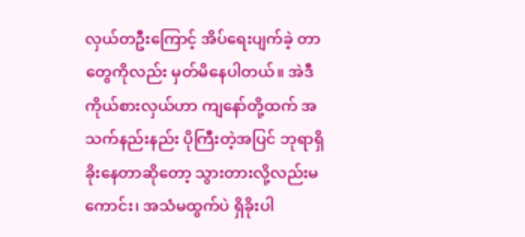လှယ်တဦးကြောင့် အိပ်ရေးပျက်ခဲ့ တာတွေကိုလည်း မှတ်မိနေပါတယ်။ အဲဒီ ကိုယ်စားလှယ်ဟာ ကျနော်တို့ထက် အသက်နည်းနည်း ပိုကြီးတဲ့အပြင် ဘုရာရှိခိုးနေတာဆိုတော့ သွားတားလို့လည်းမကောင်း၊ အသံမထွက်ပဲ ရှိခိုးပါ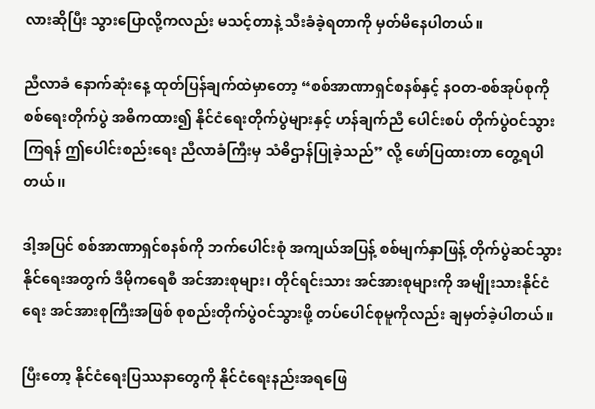လားဆိုပြီး သွားပြောလို့ကလည်း မသင့်တာနဲ့ သီးခံခဲ့ရတာကို မှတ်မိနေပါတယ်။

ညီလာခံ နောက်ဆုံးနေ့ ထုတ်ပြန်ချက်ထဲမှာတော့ “စစ်အာဏာရှင်စနစ်နှင့် နဝတ-စစ်အုပ်စုကို စစ်ရေးတိုက်ပွဲ အဓိကထား၍ နိုင်ငံရေးတိုက်ပွဲများနှင့် ဟန်ချက်ညီ ပေါင်းစပ် တိုက်ပွဲဝင်သွားကြရန် ဤပေါင်းစည်းရေး ညီလာခံကြီးမှ သံဓိဌာန်ပြုခဲ့သည်” လို့ ဖော်ပြထားတာ တွေ့ရပါတယ်၊၊

ဒါ့အပြင် စစ်အာဏာရှင်စနစ်ကို ဘက်ပေါင်းစုံ အကျယ်အပြန့် စစ်မျက်နှာဖြန့် တိုက်ပွဲဆင်သွားနိုင်ရေးအတွက် ဒီမိုကရေစီ အင်အားစုများ၊ တိုင်ရင်းသား အင်အားစုများကို အမျိုးသားနိုင်ငံရေး အင်အားစုကြီးအဖြစ် စုစည်းတိုက်ပွဲဝင်သွားဖို့ တပ်ပေါင်စုမူကိုလည်း ချမှတ်ခဲ့ပါတယ်။

ပြီးတော့ နိုင်ငံရေးပြဿနာတွေကို နိုင်ငံရေးနည်းအရဖြေ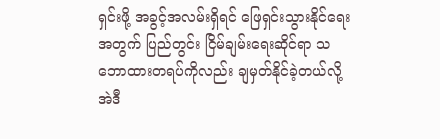ရှင်းဖို့ အခွင့်အလမ်းရှိရင် ဖြေရှင်းသွားနိုင်ရေးအတွက် ပြည်တွင်း ငြိမ်ချမ်းရေးဆိုင်ရာ သဘောထားတရပ်ကိုလည်း ချမှတ်နိုင်ခဲ့တယ်လို့ အဲဒီ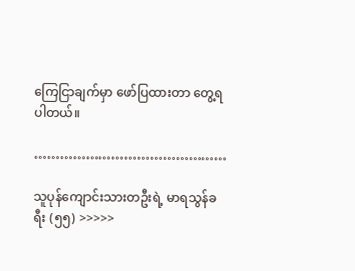ကြေငြာချက်မှာ ဖော်ပြထားတာ တွေ့ရပါတယ်။

………………………………………

သူပုန်ကျောင်းသားတဦးရဲ့ မာရသွန်ခရီး (၅၅) >>>>>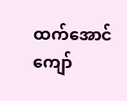ထက်အောင်ကျော်